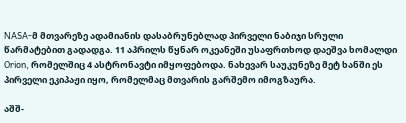NASA-მ მთვარეზე ადამიანის დასაბრუნებლად პირველი ნაბიჯი სრული წარმატებით გადადგა. 11 აპრილს წყნარ ოკეანეში უსაფრთხოდ დაეშვა ხომალდი Orion, რომელშიც 4 ასტრონავტი იმყოფებოდა. ნახევარ საუკუნეზე მეტ ხანში ეს პირველი ეკიპაჟი იყო, რომელმაც მთვარის გარშემო იმოგზაურა.

აშშ-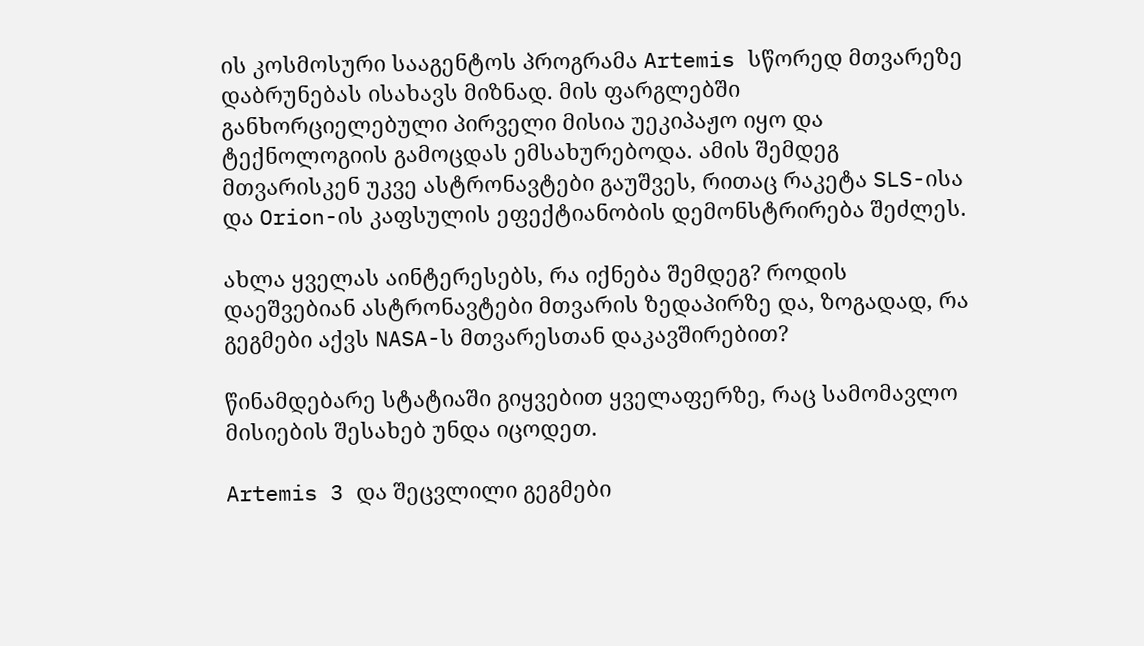ის კოსმოსური სააგენტოს პროგრამა Artemis სწორედ მთვარეზე დაბრუნებას ისახავს მიზნად. მის ფარგლებში განხორციელებული პირველი მისია უეკიპაჟო იყო და ტექნოლოგიის გამოცდას ემსახურებოდა. ამის შემდეგ მთვარისკენ უკვე ასტრონავტები გაუშვეს, რითაც რაკეტა SLS-ისა და Orion-ის კაფსულის ეფექტიანობის დემონსტრირება შეძლეს.

ახლა ყველას აინტერესებს, რა იქნება შემდეგ? როდის დაეშვებიან ასტრონავტები მთვარის ზედაპირზე და, ზოგადად, რა გეგმები აქვს NASA-ს მთვარესთან დაკავშირებით?

წინამდებარე სტატიაში გიყვებით ყველაფერზე, რაც სამომავლო მისიების შესახებ უნდა იცოდეთ.

Artemis 3 და შეცვლილი გეგმები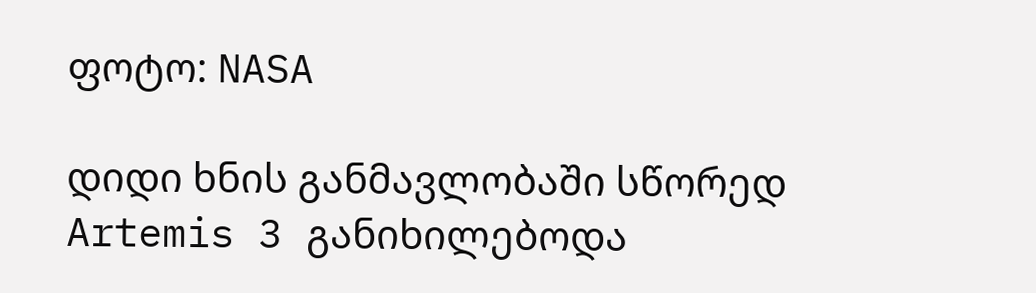ფოტო: NASA

დიდი ხნის განმავლობაში სწორედ Artemis 3 განიხილებოდა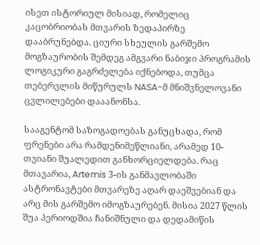ისეთ ისტორიულ მისიად, რომელიც კაცობრიობას მთვარის ზედაპირზე დააბრუნებდა. ციური სხეულის გარშემო მოგზაურობის შემდეგ ამგვარი ნაბიჯი პროგრამის ლოგიკური გაგრძელება იქნებოდა, თუმცა თებერვლის მიწურულს NASA-მ მნიშვნელოვანი ცვლილებები დააანონსა.

სააგენტომ საზოგადოებას განუცხადა, რომ ფრენები არა რამდენიმეწლიანი, არამედ 10-თვიანი შუალედით განხორციელდება. რაც მთავარია, Artemis 3-ის განმავლობაში ასტრონავტები მთვარეზე აღარ დაეშვებიან და არც მის გარშემო იმოგზაურებენ. მისია 2027 წლის შუა პერიოდშია ჩანიშნული და დედამიწის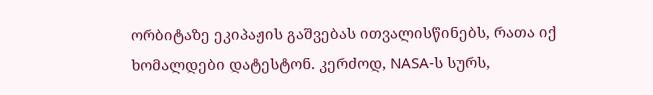ორბიტაზე ეკიპაჟის გაშვებას ითვალისწინებს, რათა იქ ხომალდები დატესტონ. კერძოდ, NASA-ს სურს,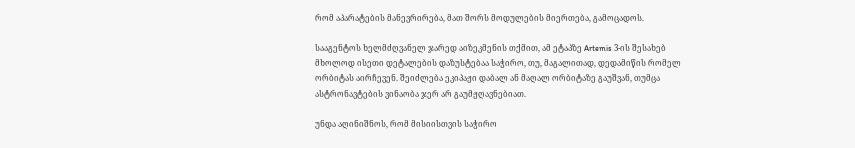რომ აპარატების მანევრირება, მათ შორს მოდულების მიერთება, გამოცადოს.

სააგენტოს ხელმძღვანელ ჯარედ აიზეკმენის თქმით, ამ ეტაპზე Artemis 3-ის შესახებ მხოლოდ ისეთი დეტალების დაზუსტებაა საჭირო, თუ, მაგალითად, დედამიწის რომელ ორბიტას აირჩევენ. შეიძლება ეკიპაჟი დაბალ ან მაღალ ორბიტაზე გაუშვან, თუმცა ასტრონავტების ვინაობა ჯერ არ გაუმჟღავნებიათ.

უნდა აღინიშნოს, რომ მისიისთვის საჭირო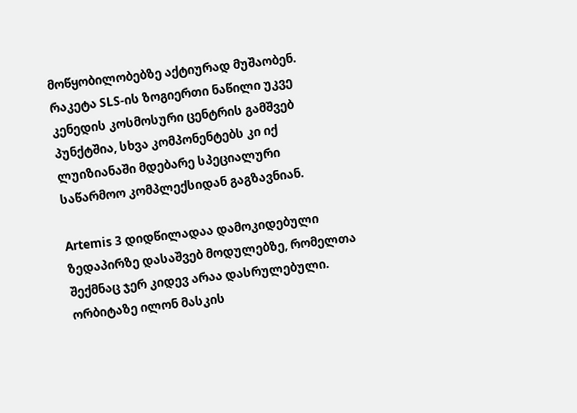მოწყობილობებზე აქტიურად მუშაობენ. რაკეტა SLS-ის ზოგიერთი ნაწილი უკვე კენედის კოსმოსური ცენტრის გამშვებ პუნქტშია, სხვა კომპონენტებს კი იქ ლუიზიანაში მდებარე სპეციალური საწარმოო კომპლექსიდან გაგზავნიან.

Artemis 3 დიდწილადაა დამოკიდებული ზედაპირზე დასაშვებ მოდულებზე, რომელთა შექმნაც ჯერ კიდევ არაა დასრულებული. ორბიტაზე ილონ მასკის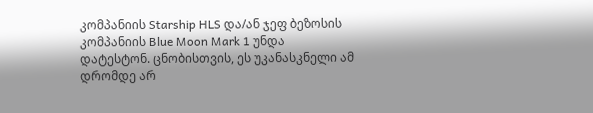კომპანიის Starship HLS და/ან ჯეფ ბეზოსის კომპანიის Blue Moon Mark 1 უნდა დატესტონ. ცნობისთვის, ეს უკანასკნელი ამ დრომდე არ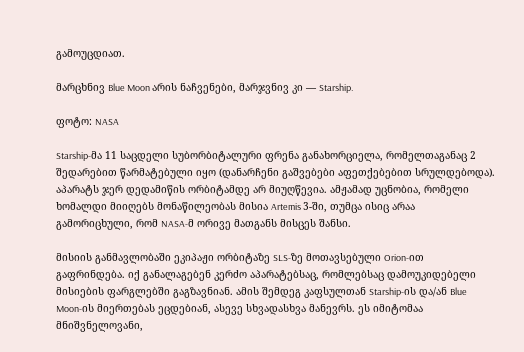გამოუცდიათ.

მარცხნივ Blue Moon არის ნაჩვენები, მარჯვნივ კი — Starship.

ფოტო: NASA

Starship-მა 11 საცდელი სუბორბიტალური ფრენა განახორციელა, რომელთაგანაც 2 შედარებით წარმატებული იყო (დანარჩენი გაშვებები აფეთქებებით სრულდებოდა). აპარატს ჯერ დედამიწის ორბიტამდე არ მიუღწევია. ამჟამად უცნობია, რომელი ხომალდი მიიღებს მონაწილეობას მისია Artemis 3-ში, თუმცა ისიც არაა გამორიცხული, რომ NASA-მ ორივე მათგანს მისცეს შანსი.

მისიის განმავლობაში ეკიპაჟი ორბიტაზე SLS-ზე მოთავსებული Orion-ით გაფრინდება. იქ განალაგებენ კერძო აპარატებსაც, რომლებსაც დამოუკიდებელი მისიების ფარგლებში გაგზავნიან. ამის შემდეგ კაფსულთან Starship-ის და/ან Blue Moon-ის მიერთებას ეცდებიან, ასევე სხვადასხვა მანევრს. ეს იმიტომაა მნიშვნელოვანი,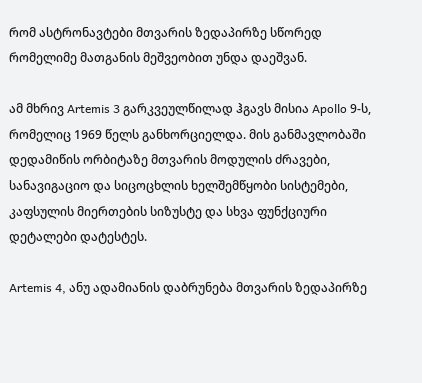რომ ასტრონავტები მთვარის ზედაპირზე სწორედ რომელიმე მათგანის მეშვეობით უნდა დაეშვან.

ამ მხრივ Artemis 3 გარკვეულწილად ჰგავს მისია Apollo 9-ს, რომელიც 1969 წელს განხორციელდა. მის განმავლობაში დედამიწის ორბიტაზე მთვარის მოდულის ძრავები, სანავიგაციო და სიცოცხლის ხელშემწყობი სისტემები, კაფსულის მიერთების სიზუსტე და სხვა ფუნქციური დეტალები დატესტეს.

Artemis 4, ანუ ადამიანის დაბრუნება მთვარის ზედაპირზე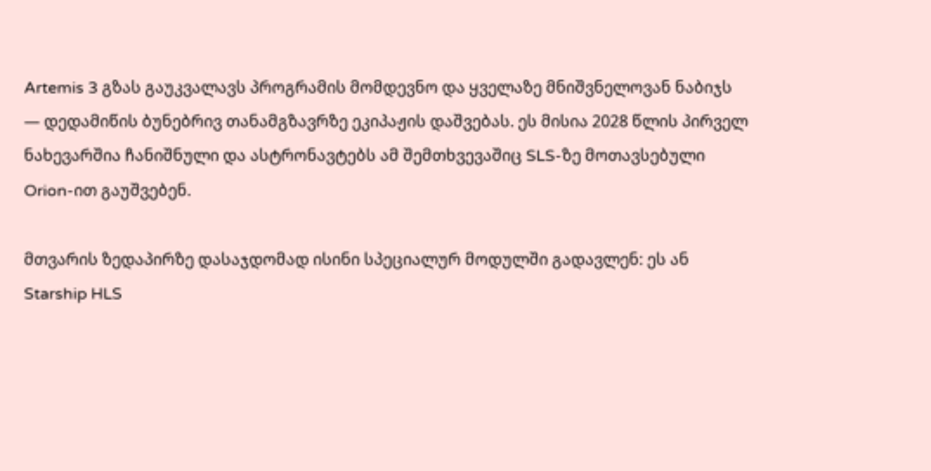Artemis 3 გზას გაუკვალავს პროგრამის მომდევნო და ყველაზე მნიშვნელოვან ნაბიჯს — დედამიწის ბუნებრივ თანამგზავრზე ეკიპაჟის დაშვებას. ეს მისია 2028 წლის პირველ ნახევარშია ჩანიშნული და ასტრონავტებს ამ შემთხვევაშიც SLS-ზე მოთავსებული Orion-ით გაუშვებენ.

მთვარის ზედაპირზე დასაჯდომად ისინი სპეციალურ მოდულში გადავლენ: ეს ან Starship HLS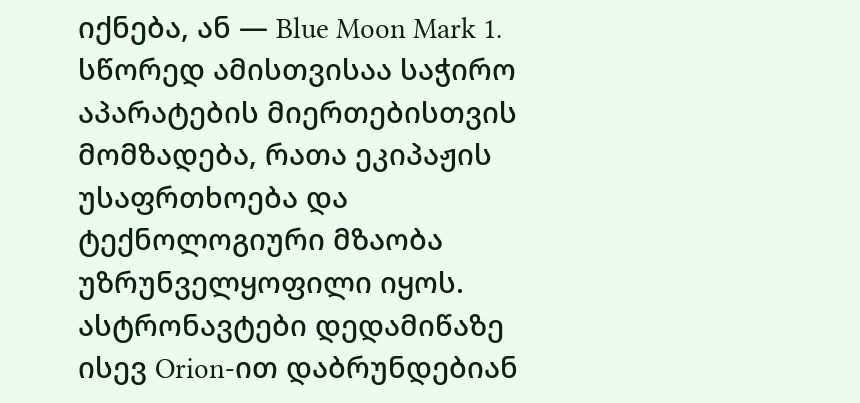იქნება, ან — Blue Moon Mark 1. სწორედ ამისთვისაა საჭირო აპარატების მიერთებისთვის მომზადება, რათა ეკიპაჟის უსაფრთხოება და ტექნოლოგიური მზაობა უზრუნველყოფილი იყოს. ასტრონავტები დედამიწაზე ისევ Orion-ით დაბრუნდებიან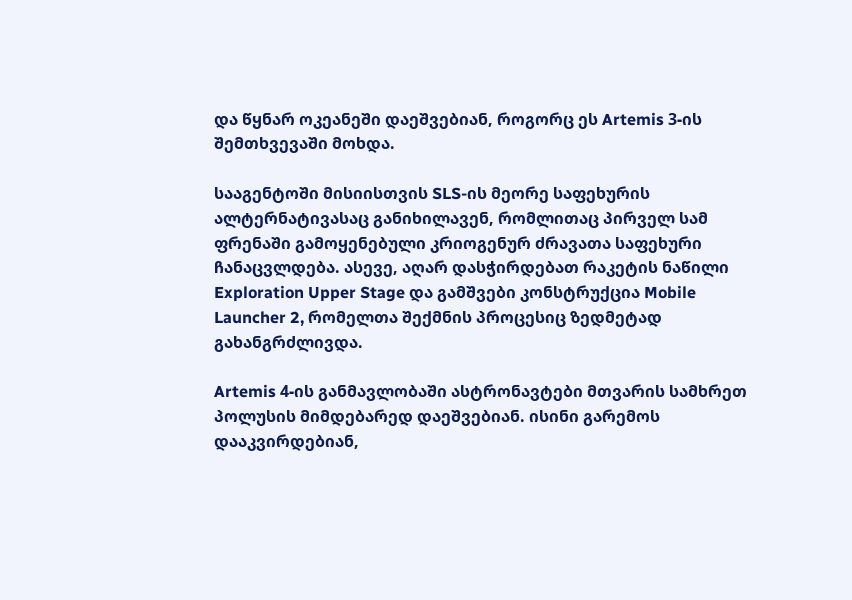და წყნარ ოკეანეში დაეშვებიან, როგორც ეს Artemis 3-ის შემთხვევაში მოხდა.

სააგენტოში მისიისთვის SLS-ის მეორე საფეხურის ალტერნატივასაც განიხილავენ, რომლითაც პირველ სამ ფრენაში გამოყენებული კრიოგენურ ძრავათა საფეხური ჩანაცვლდება. ასევე, აღარ დასჭირდებათ რაკეტის ნაწილი Exploration Upper Stage და გამშვები კონსტრუქცია Mobile Launcher 2, რომელთა შექმნის პროცესიც ზედმეტად გახანგრძლივდა.

Artemis 4-ის განმავლობაში ასტრონავტები მთვარის სამხრეთ პოლუსის მიმდებარედ დაეშვებიან. ისინი გარემოს დააკვირდებიან,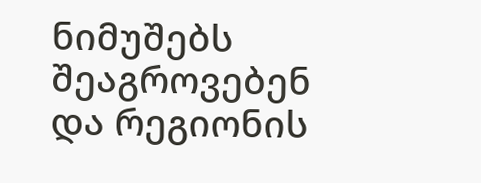ნიმუშებს შეაგროვებენ და რეგიონის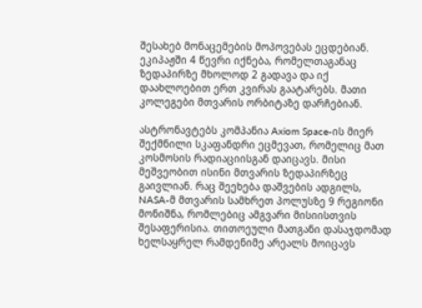შესახებ მონაცემების მოპოვებას ეცდებიან. ეკიპაჟში 4 წევრი იქნება, რომელთაგანაც ზედაპირზე მხოლოდ 2 გადავა და იქ დაახლოებით ერთ კვირას გაატარებს. მათი კოლეგები მთვარის ორბიტაზე დარჩებიან.

ასტრონავტებს კომპანია Axiom Space-ის მიერ შექმნილი სკაფანდრი ეცმევათ, რომელიც მათ კოსმოსის რადიაციისგან დაიცავს. მისი მეშვეობით ისინი მთვარის ზედაპირზეც გაივლიან. რაც შეეხება დაშვების ადგილს, NASA-მ მთვარის სამხრეთ პოლუსზე 9 რეგიონი მონიშნა, რომლებიც ამგვარი მისიისთვის შესაფერისია. თითოეული მათგანი დასაჯდომად ხელსაყრელ რამდენიმე არეალს მოიცავს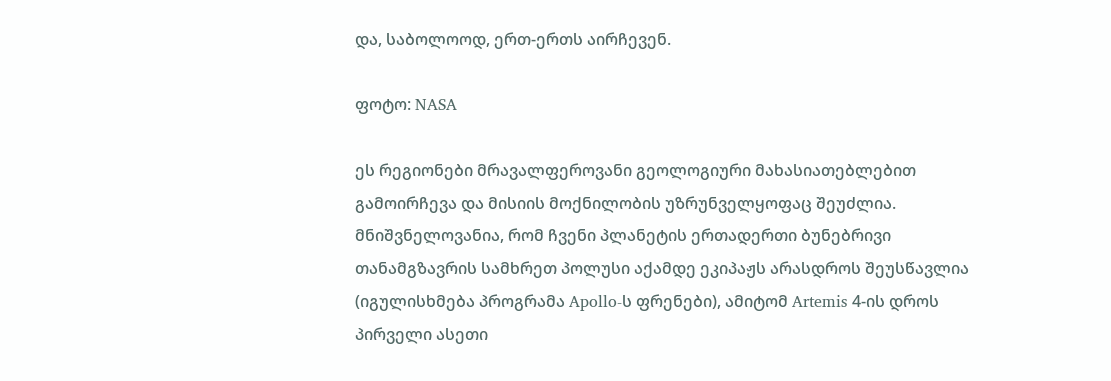და, საბოლოოდ, ერთ-ერთს აირჩევენ.

ფოტო: NASA

ეს რეგიონები მრავალფეროვანი გეოლოგიური მახასიათებლებით გამოირჩევა და მისიის მოქნილობის უზრუნველყოფაც შეუძლია. მნიშვნელოვანია, რომ ჩვენი პლანეტის ერთადერთი ბუნებრივი თანამგზავრის სამხრეთ პოლუსი აქამდე ეკიპაჟს არასდროს შეუსწავლია (იგულისხმება პროგრამა Apollo-ს ფრენები), ამიტომ Artemis 4-ის დროს პირველი ასეთი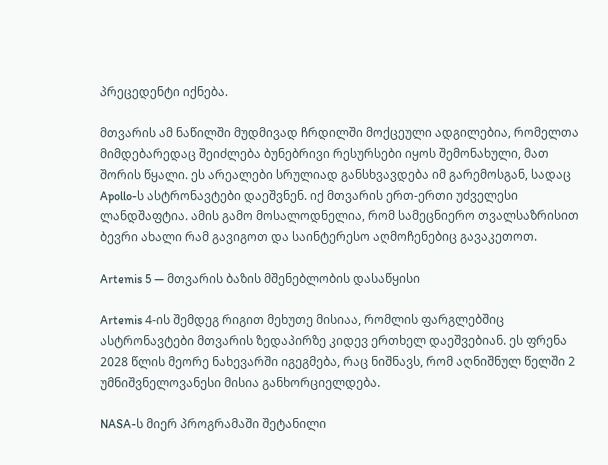პრეცედენტი იქნება.

მთვარის ამ ნაწილში მუდმივად ჩრდილში მოქცეული ადგილებია, რომელთა მიმდებარედაც შეიძლება ბუნებრივი რესურსები იყოს შემონახული, მათ შორის წყალი. ეს არეალები სრულიად განსხვავდება იმ გარემოსგან, სადაც Apollo-ს ასტრონავტები დაეშვნენ. იქ მთვარის ერთ-ერთი უძველესი ლანდშაფტია. ამის გამო მოსალოდნელია, რომ სამეცნიერო თვალსაზრისით ბევრი ახალი რამ გავიგოთ და საინტერესო აღმოჩენებიც გავაკეთოთ.

Artemis 5 — მთვარის ბაზის მშენებლობის დასაწყისი

Artemis 4-ის შემდეგ რიგით მეხუთე მისიაა, რომლის ფარგლებშიც ასტრონავტები მთვარის ზედაპირზე კიდევ ერთხელ დაეშვებიან. ეს ფრენა 2028 წლის მეორე ნახევარში იგეგმება, რაც ნიშნავს, რომ აღნიშნულ წელში 2 უმნიშვნელოვანესი მისია განხორციელდება.

NASA-ს მიერ პროგრამაში შეტანილი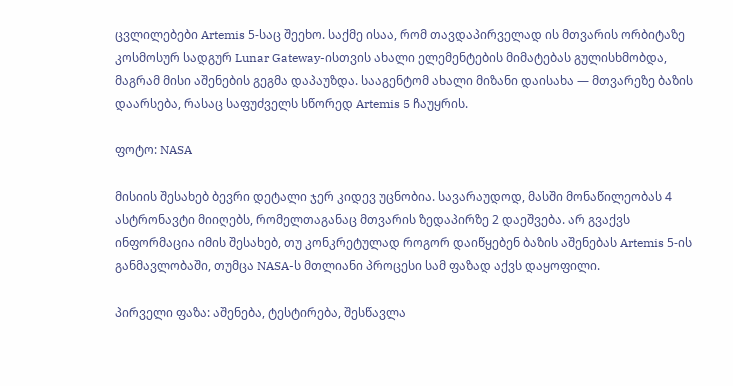ცვლილებები Artemis 5-საც შეეხო. საქმე ისაა, რომ თავდაპირველად ის მთვარის ორბიტაზე კოსმოსურ სადგურ Lunar Gateway-ისთვის ახალი ელემენტების მიმატებას გულისხმობდა, მაგრამ მისი აშენების გეგმა დაპაუზდა. სააგენტომ ახალი მიზანი დაისახა — მთვარეზე ბაზის დაარსება, რასაც საფუძველს სწორედ Artemis 5 ჩაუყრის.

ფოტო: NASA

მისიის შესახებ ბევრი დეტალი ჯერ კიდევ უცნობია. სავარაუდოდ, მასში მონაწილეობას 4 ასტრონავტი მიიღებს, რომელთაგანაც მთვარის ზედაპირზე 2 დაეშვება. არ გვაქვს ინფორმაცია იმის შესახებ, თუ კონკრეტულად როგორ დაიწყებენ ბაზის აშენებას Artemis 5-ის განმავლობაში, თუმცა NASA-ს მთლიანი პროცესი სამ ფაზად აქვს დაყოფილი.

პირველი ფაზა: აშენება, ტესტირება, შესწავლა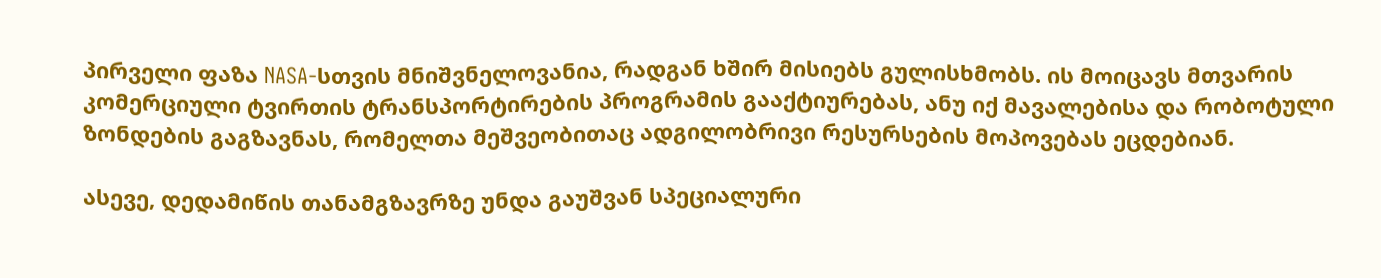პირველი ფაზა NASA-სთვის მნიშვნელოვანია, რადგან ხშირ მისიებს გულისხმობს. ის მოიცავს მთვარის კომერციული ტვირთის ტრანსპორტირების პროგრამის გააქტიურებას, ანუ იქ მავალებისა და რობოტული ზონდების გაგზავნას, რომელთა მეშვეობითაც ადგილობრივი რესურსების მოპოვებას ეცდებიან.

ასევე, დედამიწის თანამგზავრზე უნდა გაუშვან სპეციალური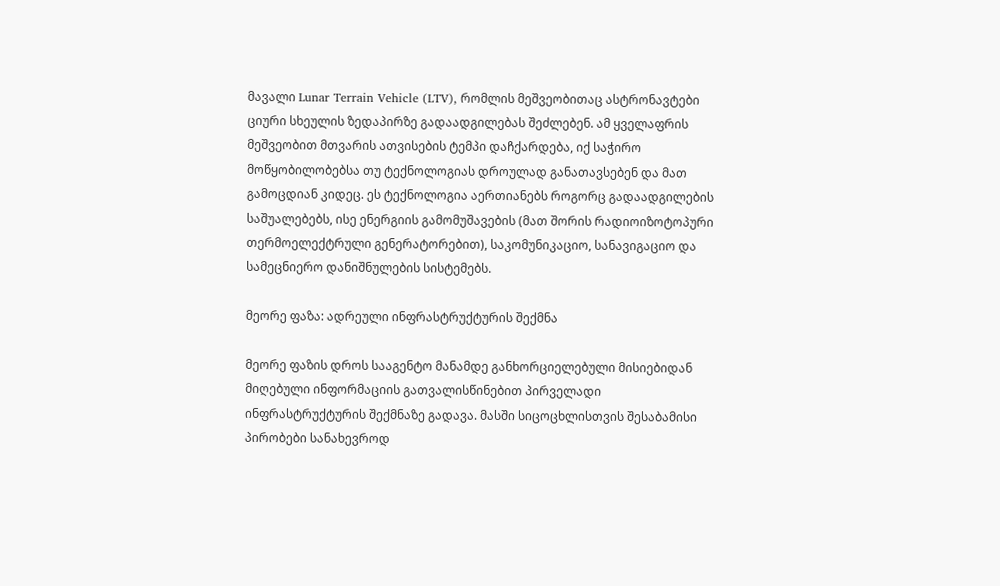მავალი Lunar Terrain Vehicle (LTV), რომლის მეშვეობითაც ასტრონავტები ციური სხეულის ზედაპირზე გადაადგილებას შეძლებენ. ამ ყველაფრის მეშვეობით მთვარის ათვისების ტემპი დაჩქარდება, იქ საჭირო მოწყობილობებსა თუ ტექნოლოგიას დროულად განათავსებენ და მათ გამოცდიან კიდეც. ეს ტექნოლოგია აერთიანებს როგორც გადაადგილების საშუალებებს, ისე ენერგიის გამომუშავების (მათ შორის რადიოიზოტოპური თერმოელექტრული გენერატორებით), საკომუნიკაციო, სანავიგაციო და სამეცნიერო დანიშნულების სისტემებს.

მეორე ფაზა: ადრეული ინფრასტრუქტურის შექმნა

მეორე ფაზის დროს სააგენტო მანამდე განხორციელებული მისიებიდან მიღებული ინფორმაციის გათვალისწინებით პირველადი ინფრასტრუქტურის შექმნაზე გადავა. მასში სიცოცხლისთვის შესაბამისი პირობები სანახევროდ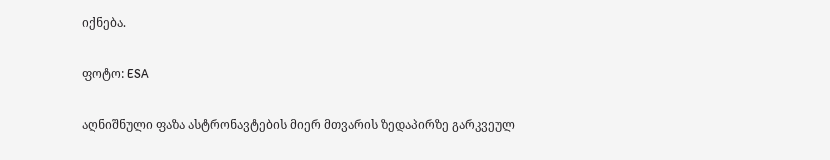იქნება.

ფოტო: ESA

აღნიშნული ფაზა ასტრონავტების მიერ მთვარის ზედაპირზე გარკვეულ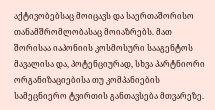აქტივობებსაც მოიცავს და საერთაშორისო თანამშრომლობასაც მოიაზრებს. მათ შორისაა იაპონიის კოსმოსური სააგენტოს მავალისა და, პოტენციურად, სხვა პარტნიორი ორგანიზაციებისა თუ კომპანიების სამეცნიერო ტვირთის განთავსება მთვარეზე.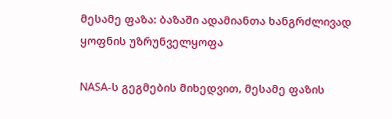მესამე ფაზა: ბაზაში ადამიანთა ხანგრძლივად ყოფნის უზრუნველყოფა

NASA-ს გეგმების მიხედვით, მესამე ფაზის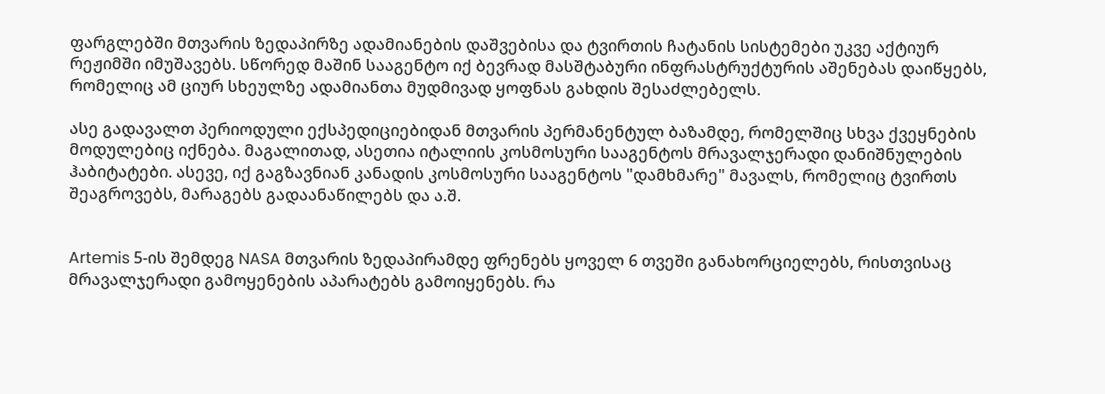ფარგლებში მთვარის ზედაპირზე ადამიანების დაშვებისა და ტვირთის ჩატანის სისტემები უკვე აქტიურ რეჟიმში იმუშავებს. სწორედ მაშინ სააგენტო იქ ბევრად მასშტაბური ინფრასტრუქტურის აშენებას დაიწყებს, რომელიც ამ ციურ სხეულზე ადამიანთა მუდმივად ყოფნას გახდის შესაძლებელს.

ასე გადავალთ პერიოდული ექსპედიციებიდან მთვარის პერმანენტულ ბაზამდე, რომელშიც სხვა ქვეყნების მოდულებიც იქნება. მაგალითად, ასეთია იტალიის კოსმოსური სააგენტოს მრავალჯერადი დანიშნულების ჰაბიტატები. ასევე, იქ გაგზავნიან კანადის კოსმოსური სააგენტოს "დამხმარე" მავალს, რომელიც ტვირთს შეაგროვებს, მარაგებს გადაანაწილებს და ა.შ.


Artemis 5-ის შემდეგ NASA მთვარის ზედაპირამდე ფრენებს ყოველ 6 თვეში განახორციელებს, რისთვისაც მრავალჯერადი გამოყენების აპარატებს გამოიყენებს. რა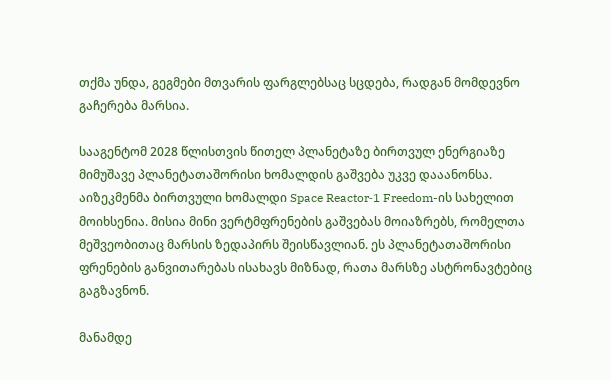თქმა უნდა, გეგმები მთვარის ფარგლებსაც სცდება, რადგან მომდევნო გაჩერება მარსია.

სააგენტომ 2028 წლისთვის წითელ პლანეტაზე ბირთვულ ენერგიაზე მიმუშავე პლანეტათაშორისი ხომალდის გაშვება უკვე დააანონსა. აიზეკმენმა ბირთვული ხომალდი Space Reactor‑1 Freedom-ის სახელით მოიხსენია. მისია მინი ვერტმფრენების გაშვებას მოიაზრებს, რომელთა მეშვეობითაც მარსის ზედაპირს შეისწავლიან. ეს პლანეტათაშორისი ფრენების განვითარებას ისახავს მიზნად, რათა მარსზე ასტრონავტებიც გაგზავნონ.

მანამდე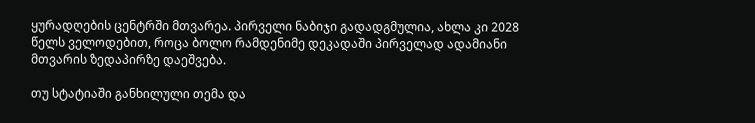ყურადღების ცენტრში მთვარეა. პირველი ნაბიჯი გადადგმულია, ახლა კი 2028 წელს ველოდებით, როცა ბოლო რამდენიმე დეკადაში პირველად ადამიანი მთვარის ზედაპირზე დაეშვება.

თუ სტატიაში განხილული თემა და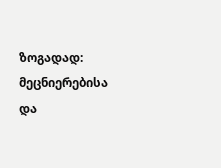ზოგადად: მეცნიერებისა და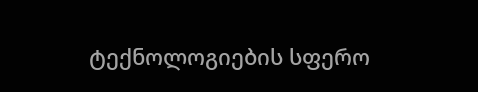ტექნოლოგიების სფერო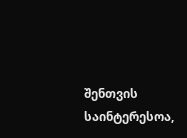შენთვის საინტერესოა,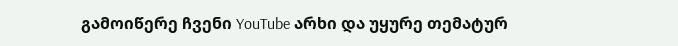გამოიწერე ჩვენი YouTube არხი და უყურე თემატურ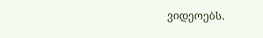ვიდეოებს.